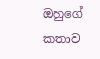ඔහුගේ කතාව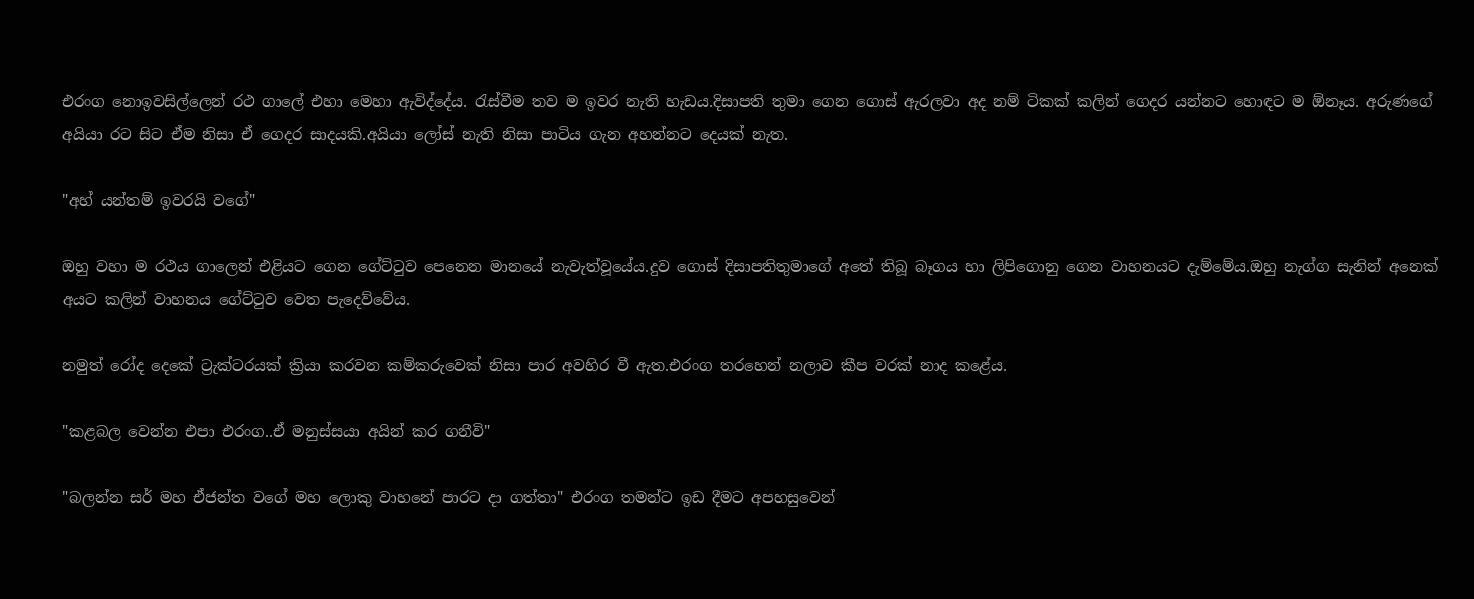එරංග නොඉවසිල්ලෙන් රථ ගාලේ එහා මෙහා ඇවිද්දේය. රැස්වීම තව ම ඉවර නැති හැඩය.දිසාපති තුමා ගෙන ගොස් ඇරලවා අද නම් ටිකක් කලින් ගෙදර යන්නට හොඳට ම ඕනෑය. අරුණගේ අයියා රට සිට ඒම නිසා ඒ ගෙදර සාදයකි.අයියා ලෝස් නැති නිසා පාටිය ගැන අහන්නට දෙයක් නැත.

"අහ් යන්තම් ඉවරයි වගේ"

ඔහු වහා ම රථය ගාලෙන් එළියට ගෙන ගේට්ටුව පෙනෙන මානයේ නැවැත්වූයේය.දුව ගොස් දිසාපතිතුමාගේ අතේ තිබූ බෑගය හා ලිපිගොනු ගෙන වාහනයට දැම්මේය.ඔහු නැග්ග සැනින් අනෙක් අයට කලින් වාහනය ගේට්ටුව වෙත පැදෙව්වේය.

නමුත් රෝද දෙකේ ට්‍රැක්ටරයක් ක්‍රියා කරවන කම්කරුවෙක් නිසා පාර අවහිර වී ඇත.එරංග තරහෙන් නලාව කීප වරක් නාද කළේය.

"කළබල වෙන්න එපා එරංග..ඒ මනුස්සයා අයින් කර ගනීවි"

"බලන්න සර් මහ ඒජන්ත වගේ මහ ලොකු වාහනේ පාරට දා ගත්තා" එරංග තමන්ට ඉඩ දීමට අපහසුවෙන්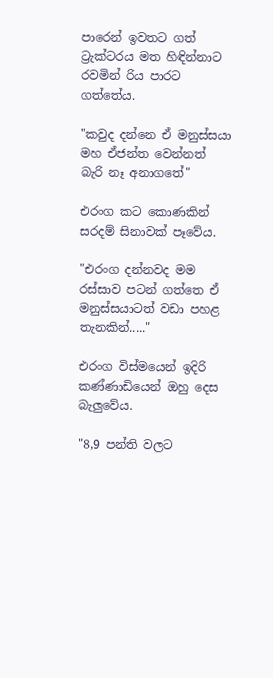පාරෙන් ඉවතට ගත් ට්‍රැක්ටරය මත හිඳින්නාට රවමින් රිය පාරට ගත්තේය.

"කවුද දන්නෙ ඒ මනුස්සයා මහ ඒජන්ත වෙන්නත් බැරි නෑ අනාගතේ"

එරංග කට කොණකින් සරදම් සිනාවක් පෑවේය.

"එරංග දන්නවද මම රස්සාව පටන් ගත්තෙ ඒ මනුස්සයාටත් වඩා පහළ තැනකින්....."

එරංග විස්මයෙන් ඉදිරි කණ්ණාඩියෙන් ඔහු දෙස බැලුවේය.

"8,9 පන්ති වලට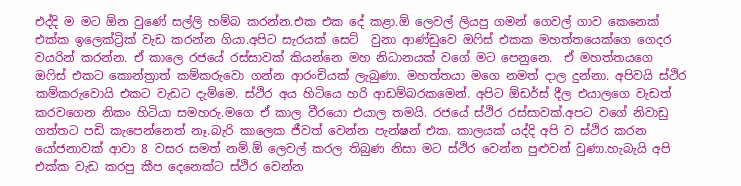එද්දි ම මට ඕන වුණේ සල්ලි හම්බ කරන්න.එක එක දේ කළා.ඕ ලෙවල් ලියපු ගමන් ගෙවල් ගාව කෙනෙක් එක්ක ඉලෙක්ට්‍රික් වැඩ කරන්න ගියා.අපිට සැරයක් සෙට්  වුනා ආණ්ඩුවෙ ඔෆිස් එකක මහත්තයෙක්ගෙ ගෙදර වයරින් කරන්න. ඒ කාලෙ රජයේ රස්සාවක් කියන්නෙ මහ නිධානයක්‍ වගේ මට පෙනුනෙ.  ඒ මහත්තයගෙ ඔෆිස් එකට කොන්ත්‍රාත් කම්කරුවො ගන්න ආරංචියක් ලැබුණා. මහත්තයා මගෙ නමත් දාල දුන්නා. අපිවයි ස්ථිර කම්කරුවොයි එකට වැඩට දැම්මෙ. ස්ථිර අය හිටියෙ හරි ආඩම්බරකමෙන්. අපිට ඕඩර්ස් දීල එයාලගෙ වැඩත් කරවගෙන නිකං හිටියා සමහරු.මගෙ ඒ කාල වීරයො එයාල තමයි. රජයේ ස්ථිර රස්සාවක්.අපට වගේ නිවාඩු ගත්තට පඩි කැපෙන්නෙත් නෑ.බැරි කාලෙක ජීවත් වෙන්න පැන්ෂන් එක. කාලයක් යද්දි අපි ව ස්ථිර කරන යෝජනාවක් ආවා 8 වසර සමත් නම්.ඕ ලෙවල් කරල තිබුණ නිසා මට ස්ථිර වෙන්න පුළුවන් වුණා.හැබැයි අපි එක්ක වැඩ කරපු කීප දෙනෙක්ට ස්ථිර වෙන්න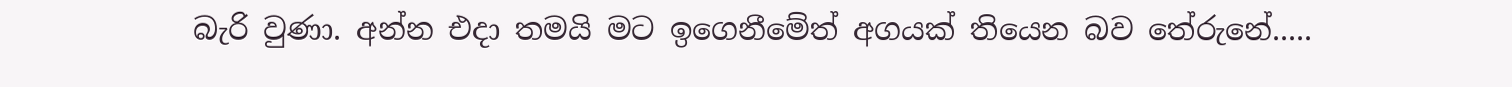බැරි වුණා. අන්න එදා තමයි මට ඉගෙනීමේත් අගයක් තියෙන බව තේරුනේ.....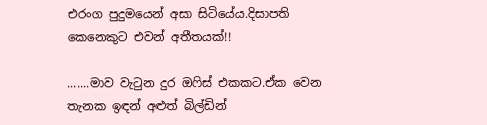එරංග පුදුමයෙන් අසා සිටියේය.දිසාපති කෙනෙකුට එවන් අතීතයක්!!

.......මාව වැටුන දුර ඔෆිස් එකකට.ඒක වෙන තැනක ඉඳන් අළුත් බිල්ඩින්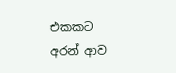එකකට අරන් ආව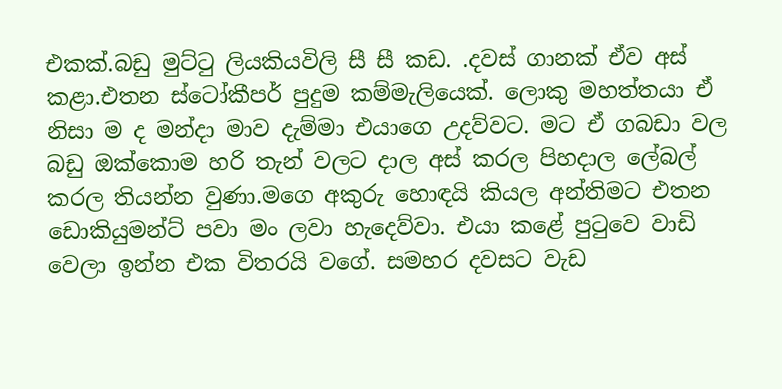එකක්.බඩු මුට්ටු ලියකියවිලි සී සී කඩ. .දවස් ගානක් ඒව අස් කළා.එතන ස්ටෝකීපර් පුදුම කම්මැලියෙක්. ලොකු මහත්තයා ඒ නිසා ම ද මන්දා මාව දැම්මා එයාගෙ උදව්වට. මට ඒ ගබඩා වල බඩු ඔක්කොම හරි තැන් වලට දාල අස් කරල පිහදාල ලේබල් කරල තියන්න වුණා.මගෙ අකුරු හොඳයි කියල අන්තිමට එතන ඩොකියුමන්ට් පවා මං ලවා හැදෙව්වා. එයා කළේ පුටුවෙ වාඩි වෙලා ඉන්න එක විතරයි වගේ. සමහර දවසට වැඩ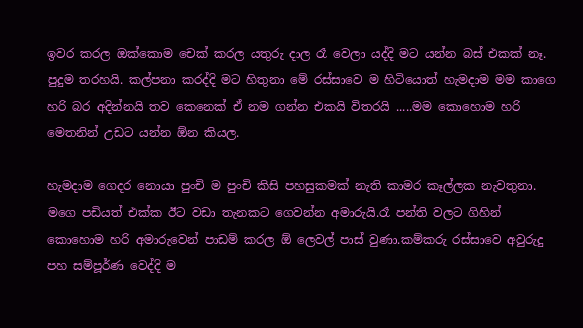ඉවර කරල ඔක්කොම චෙක් කරල යතුරු දාල රෑ වෙලා යද්දි මට යන්න බස් එකක් නෑ. පුදුම තරහයි. කල්පනා කරද්දි මට හිතුනා මේ රස්සාවෙ ම හිටියොත් හැමදාම මම කාගෙ හරි බර අදින්නයි තව කෙනෙක් ඒ නම ගන්න එකයි විතරයි .....මම කොහොම හරි මෙතනින් උඩට යන්න ඕන කියල.

හැමදාම ගෙදර නොයා පුංචි ම පුංචි කිසි පහසුකමක් නැති කාමර කෑල්ලක නැවතුනා. මගෙ පඩියත් එක්ක ඊට වඩා තැනකට ගෙවන්න අමාරුයි.රෑ පන්ති වලට ගිහින් කොහොම හරි අමාරුවෙන් පාඩම් කරල ඕ ලෙවල් පාස් වුණා.කම්කරු රස්සාවෙ අවුරුදු පහ සම්පූර්ණ වෙද්දි ම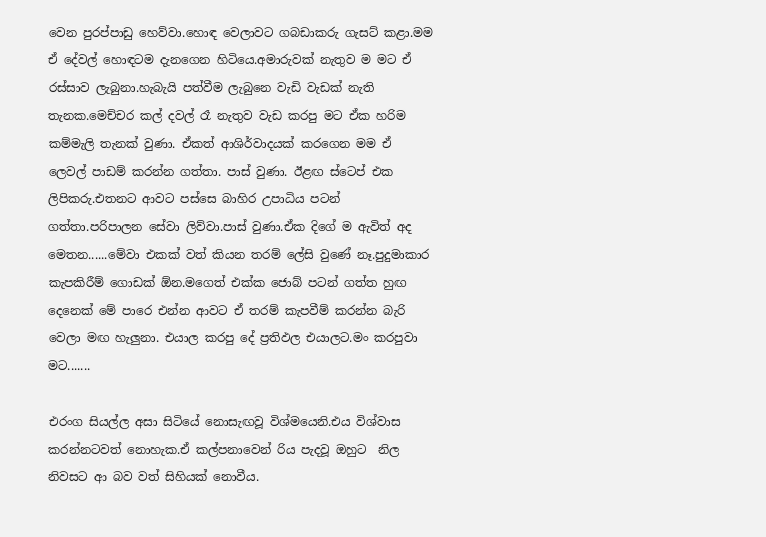වෙන පුරප්පාඩු හෙව්වා.හොඳ වෙලාවට ගබඩාකරු ගැසට් කළා.මම ඒ දේවල් හොඳටම දැනගෙන හිටියෙ.අමාරුවක් නැතුව ම මට ඒ රස්සාව ලැබුනා.හැබැයි පත්වීම ලැබුනෙ වැඩි වැඩක් නැති තැනක.මෙච්චර කල් දවල් රෑ නැතුව වැඩ කරපු මට ඒක හරිම කම්මැලි තැනක් වුණා. ඒකත් ආශිර්වාදයක් කරගෙන මම ඒ ලෙවල් පාඩම් කරන්න ගත්තා. පාස් වුණා. ඊළඟ ස්ටෙප් එක ලිපිකරු.එතනට ආවට පස්සෙ බාහිර උපාධිය පටන් ගත්තා.පරිපාලන සේවා ලිව්වා.පාස් වුණා.ඒක දිගේ ම ඇවිත් අද මෙතන......මේවා එකක් වත් කියන තරම් ලේසි වුණේ නෑ.පුදුමාකාර කැපකිරීම් ගොඩක් ඕන.මගෙත් එක්ක ජොබ් පටන් ගත්ත හුඟ දෙනෙක් මේ පාරෙ එන්න ආවට ඒ තරම් කැපවීම් කරන්න බැරි වෙලා මඟ හැලුනා. එයාල කරපු දේ ප්‍රතිඵල එයාලට.මං කරපුවා මට.......

එරංග සියල්ල අසා සිටියේ නොසැඟවූ විශ්මයෙනි.එය විශ්වාස කරන්නටවත් නොහැක.ඒ කල්පනාවෙන් රිය පැදවූ ඔහුට  නිල නිවසට ආ බව වත් සිහියක් නොවීය.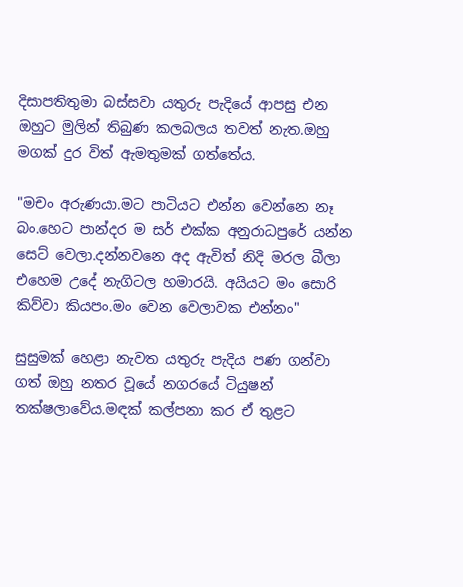දිසාපතිතුමා බස්සවා යතුරු පැදියේ ආපසු එන ඔහුට මුලින් තිබුණ කලබලය තවත් නැත.ඔහු මගක් දුර විත් ඇමතුමක් ගත්තේය.

"මචං අරුණයා.මට පාටියට එන්න වෙන්නෙ නෑ බං.හෙට පාන්දර ම සර් එක්ක අනුරාධපුරේ යන්න සෙට් වෙලා.දන්නවනෙ අද ඇවිත් නිදි මරල බීලා එහෙම උදේ නැගිටල හමාරයි. අයියට මං සොරි කිව්වා කියපං.මං වෙන වෙලාවක එන්නං"

සුසුමක් හෙළා නැවත යතුරු පැදිය පණ ගන්වා ගත් ඔහු නතර වූයේ නගරයේ ටියුෂන් තක්ෂලාවේය.මඳක් කල්පනා කර ඒ තුළට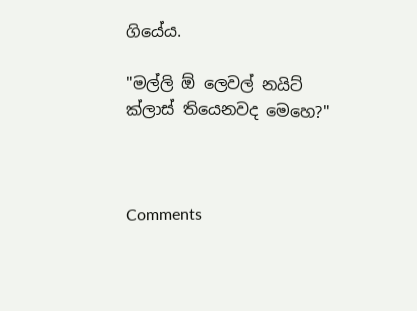ගියේය.

"මල්ලි ඕ ලෙවල් නයිට් ක්ලාස් තියෙනවද මෙහෙ?"



Comments